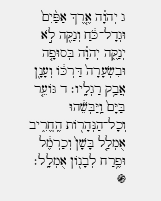ג יְהוָ֗ה אֶ֤רֶךְ אַפַּ֨יִם֙ וּגְדָל־כֹּ֔חַ וְנַקֵּ֖ה לֹ֣א יְנַקֶּ֑ה יְהוָ֗ה בְּסוּפָ֤ה וּבִשְׂעָרָה֙ דַּרְכּ֔וֹ וְעָנָ֖ן אֲבַ֥ק רַגְלָֽיו׃ ד גּוֹעֵ֤ר בַּיָּם֙ וַֽיַּבְּשֵׁ֔הוּ וְכָל־הַנְּהָר֖וֹת הֶֽחֱרִ֑יב אֻמְלַ֤ל בָּשָׁן֙ וְכַרְמֶ֔ל וּפֶ֥רַח לְבָנ֖וֹן אֻמְלָֽל׃
֍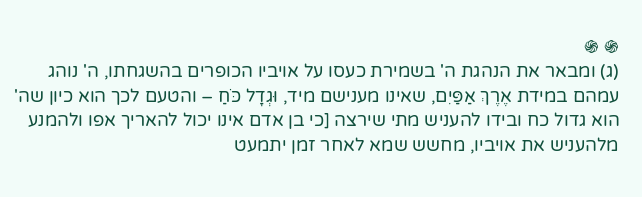֍ ֍
(ג) ומבאר את הנהגת ה' בשמירת כעסו על אויביו הכופרים בהשגחתו, ה' נוהג עמהם במידת אֶרֶךְ אַפַּיִם, שאינו מענישם מיד, וּגְדָל כֹּחַ – והטעם לכך הוא כיון שה' הוא גדול כח ובידו להעניש מתי שירצה [כי בן אדם אינו יכול להאריך אפו ולהמנע מלהעניש את אויביו, מחשש שמא לאחר זמן יתמעט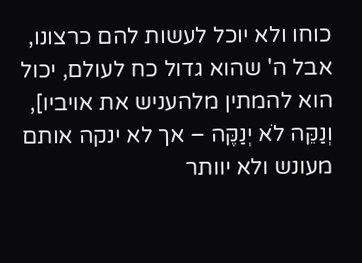כוחו ולא יוכל לעשות להם כרצונו, אבל ה' שהוא גדול כח לעולם, יכול הוא להמתין מלהעניש את אויביו], וְנַקֵּה לֹא יְנַקֶּה – אך לא ינקה אותם מעונש ולא יוותר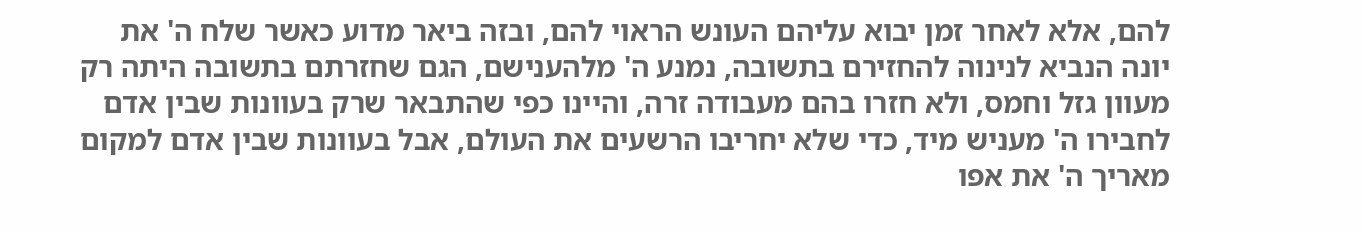להם, אלא לאחר זמן יבוא עליהם העונש הראוי להם, ובזה ביאר מדוע כאשר שלח ה' את יונה הנביא לנינוה להחזירם בתשובה, נמנע ה' מלהענישם, הגם שחזרתם בתשובה היתה רק מעוון גזל וחמס, ולא חזרו בהם מעבודה זרה, והיינו כפי שהתבאר שרק בעוונות שבין אדם לחבירו ה' מעניש מיד, כדי שלא יחריבו הרשעים את העולם, אבל בעוונות שבין אדם למקום מאריך ה' את אפו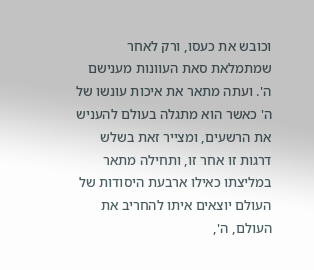וכובש את כעסו, ורק לאחר שמתמלאת סאת העוונות מענישם ה'. ועתה מתאר את איכות עונשו של ה' כאשר הוא מתגלה בעולם להעניש את הרשעים, ומצייר זאת בשלש דרגות זו אחר זו, ותחילה מתאר במליצתו כאילו ארבעת היסודות של העולם יוצאים איתו להחריב את העולם, ה',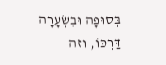בְּסוּפָה וּבִשְׂעָרָה דַּרְכּוֹ, וזה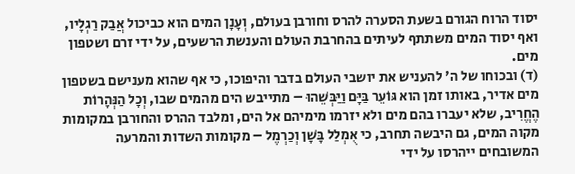יסוד הרוח הגורם בשעת הסערה להרס וחורבן בעולם, וְעָנָן המים הוא כביכול אֲבַק רַגְלָיו, ואף יסוד המים משתתף לעיתים בהחרבת העולם והענשת הרשעים, על ידי זרם ושטפון מים.
(ד) ובכוחו של ה' להעניש את יושבי העולם בדבר והיפוכו, כי אף שהוא מענישם בשטפון מים אדיר, באותו זמן הוא גּוֹעֵר בַּיָּם וַיַּבְּשֵׁהוּ – מתייבש הים מהמים שבו, וְכָל הַנְּהָרוֹת הֶחֱרִיב, שלא יעברו בהם מים ולא יזרמו מימיהם אל הים, ומלבד ההרס והחורבן במקומות מקוה המים, גם היבשה תחרב, כי אֻמְלַל בָּשָׁן וְכַרְמֶל – מקומות השדות והמרעה המשובחים ייהרסו על ידי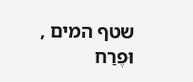שטף המים , וּפֶרַח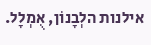אילנות הלְבָנוֹן, אֻמְלָל.